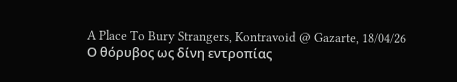A Place To Bury Strangers, Kontravoid @ Gazarte, 18/04/26
Ο θόρυβος ως δίνη εντροπίας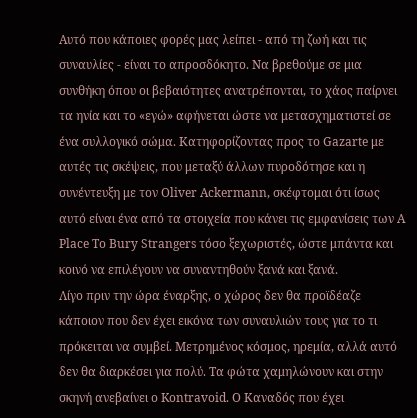Αυτό που κάποιες φορές μας λείπει - από τη ζωή και τις συναυλίες - είναι το απροσδόκητο. Να βρεθούμε σε μια συνθήκη όπου οι βεβαιότητες ανατρέπονται, το χάος παίρνει τα ηνία και το «εγώ» αφήνεται ώστε να μετασχηματιστεί σε ένα συλλογικό σώμα. Κατηφορίζοντας προς το Gazarte με αυτές τις σκέψεις, που μεταξύ άλλων πυροδότησε και η συνέντευξη με τον Oliver Αckermann, σκέφτομαι ότι ίσως αυτό είναι ένα από τα στοιχεία που κάνει τις εμφανίσεις των A Place To Bury Strangers τόσο ξεχωριστές, ώστε μπάντα και κοινό να επιλέγουν να συναντηθούν ξανά και ξανά.
Λίγο πριν την ώρα έναρξης, ο χώρος δεν θα προϊδέαζε κάποιον που δεν έχει εικόνα των συναυλιών τους για το τι πρόκειται να συμβεί. Μετρημένος κόσμος, ηρεμία, αλλά αυτό δεν θα διαρκέσει για πολύ. Τα φώτα χαμηλώνουν και στην σκηνή ανεβαίνει ο Kontravoid. Ο Καναδός που έχει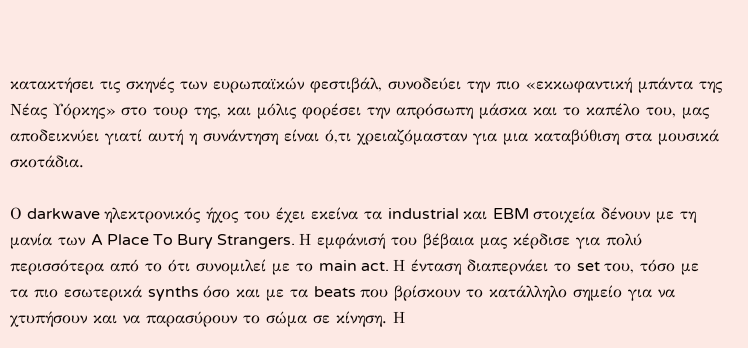κατακτήσει τις σκηνές των ευρωπαϊκών φεστιβάλ, συνοδεύει την πιο «εκκωφαντική μπάντα της Νέας Υόρκης» στο τουρ της, και μόλις φορέσει την απρόσωπη μάσκα και το καπέλο του, μας αποδεικνύει γιατί αυτή η συνάντηση είναι ό,τι χρειαζόμασταν για μια καταβύθιση στα μουσικά σκοτάδια.

Ο darkwave ηλεκτρονικός ήχος του έχει εκείνα τα industrial και EBM στοιχεία δένουν με τη μανία των A Place To Bury Strangers. Η εμφάνισή του βέβαια μας κέρδισε για πολύ περισσότερα από το ότι συνομιλεί με το main act. Η ένταση διαπερνάει το set του, τόσο με τα πιο εσωτερικά synths όσο και με τα beats που βρίσκουν το κατάλληλο σημείο για να χτυπήσουν και να παρασύρουν το σώμα σε κίνηση. Η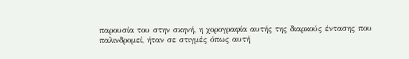παρουσία του στην σκηνή, η χορογραφία αυτής της διαρκούς έντασης που παλινδρομεί, ήταν σε στιγμές όπως αυτή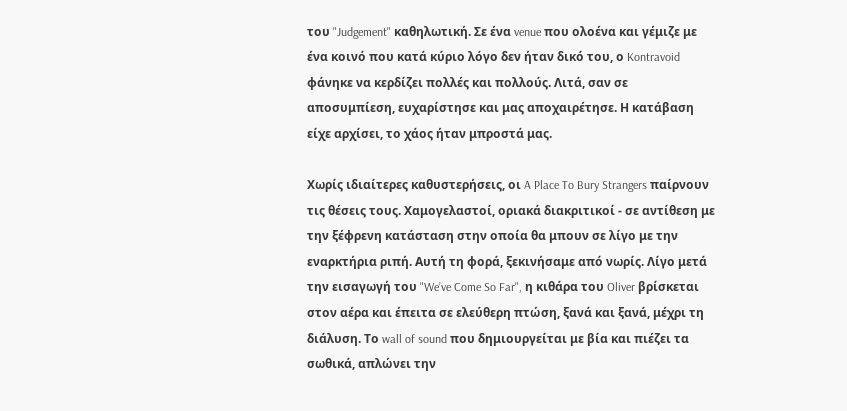του "Judgement" καθηλωτική. Σε ένα venue που ολοένα και γέμιζε με ένα κοινό που κατά κύριο λόγο δεν ήταν δικό του, ο Kontravoid φάνηκε να κερδίζει πολλές και πολλούς. Λιτά, σαν σε αποσυμπίεση, ευχαρίστησε και μας αποχαιρέτησε. Η κατάβαση είχε αρχίσει, το χάος ήταν μπροστά μας.

Χωρίς ιδιαίτερες καθυστερήσεις, οι A Place To Bury Strangers παίρνουν τις θέσεις τους. Χαμογελαστοί, οριακά διακριτικοί - σε αντίθεση με την ξέφρενη κατάσταση στην οποία θα μπουν σε λίγο με την εναρκτήρια ριπή. Αυτή τη φορά, ξεκινήσαμε από νωρίς. Λίγο μετά την εισαγωγή του "We’ve Come So Far", η κιθάρα του Oliver βρίσκεται στον αέρα και έπειτα σε ελεύθερη πτώση, ξανά και ξανά, μέχρι τη διάλυση. Το wall of sound που δημιουργείται με βία και πιέζει τα σωθικά, απλώνει την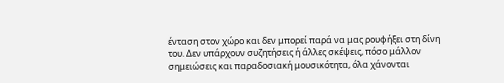ένταση στον χώρο και δεν μπορεί παρά να μας ρουφήξει στη δίνη του. Δεν υπάρχουν συζητήσεις ή άλλες σκέψεις, πόσο μάλλον σημειώσεις και παραδοσιακή μουσικότητα, όλα χάνονται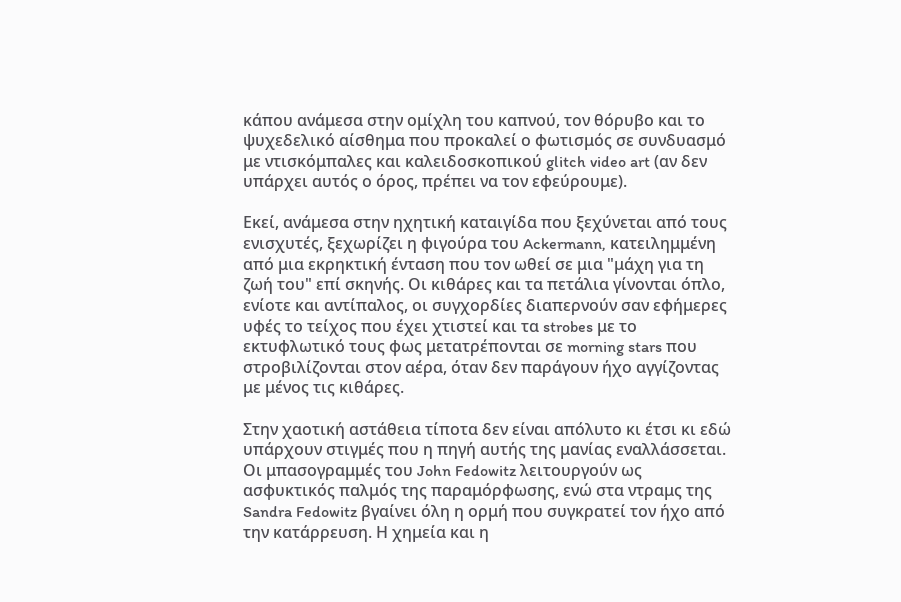κάπου ανάμεσα στην ομίχλη του καπνού, τον θόρυβο και το ψυχεδελικό αίσθημα που προκαλεί ο φωτισμός σε συνδυασμό με ντισκόμπαλες και καλειδοσκοπικού glitch video art (αν δεν υπάρχει αυτός ο όρος, πρέπει να τον εφεύρουμε).

Εκεί, ανάμεσα στην ηχητική καταιγίδα που ξεχύνεται από τους ενισχυτές, ξεχωρίζει η φιγούρα του Ackermann, κατειλημμένη από μια εκρηκτική ένταση που τον ωθεί σε μια "μάχη για τη ζωή του" επί σκηνής. Οι κιθάρες και τα πετάλια γίνονται όπλο, ενίοτε και αντίπαλος, οι συγχορδίες διαπερνούν σαν εφήμερες υφές το τείχος που έχει χτιστεί και τα strobes με το εκτυφλωτικό τους φως μετατρέπονται σε morning stars που στροβιλίζονται στον αέρα, όταν δεν παράγουν ήχο αγγίζοντας με μένος τις κιθάρες.

Στην χαοτική αστάθεια τίποτα δεν είναι απόλυτο κι έτσι κι εδώ υπάρχουν στιγμές που η πηγή αυτής της μανίας εναλλάσσεται. Oι μπασογραμμές του John Fedowitz λειτουργούν ως ασφυκτικός παλμός της παραμόρφωσης, ενώ στα ντραμς της Sandra Fedowitz βγαίνει όλη η ορμή που συγκρατεί τον ήχο από την κατάρρευση. Η χημεία και η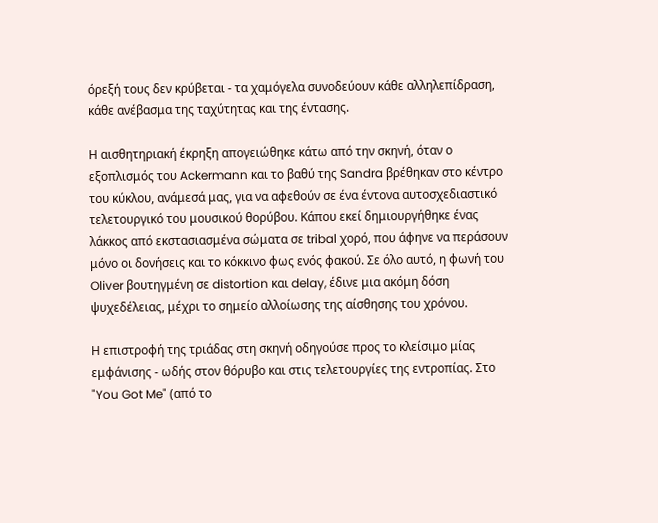όρεξή τους δεν κρύβεται - τα χαμόγελα συνοδεύουν κάθε αλληλεπίδραση, κάθε ανέβασμα της ταχύτητας και της έντασης.

Η αισθητηριακή έκρηξη απογειώθηκε κάτω από την σκηνή, όταν ο εξοπλισμός του Ackermann και το βαθύ της Sandra βρέθηκαν στο κέντρο του κύκλου, ανάμεσά μας, για να αφεθούν σε ένα έντονα αυτοσχεδιαστικό τελετουργικό του μουσικού θορύβου. Κάπου εκεί δημιουργήθηκε ένας λάκκος από εκστασιασμένα σώματα σε tribal χορό, που άφηνε να περάσουν μόνο οι δονήσεις και το κόκκινο φως ενός φακού. Σε όλο αυτό, η φωνή του Oliver βουτηγμένη σε distortion και delay, έδινε μια ακόμη δόση ψυχεδέλειας, μέχρι το σημείο αλλοίωσης της αίσθησης του χρόνου.

Η επιστροφή της τριάδας στη σκηνή οδηγούσε προς το κλείσιμο μίας εμφάνισης - ωδής στον θόρυβο και στις τελετουργίες της εντροπίας. Στο "You Got Me" (από το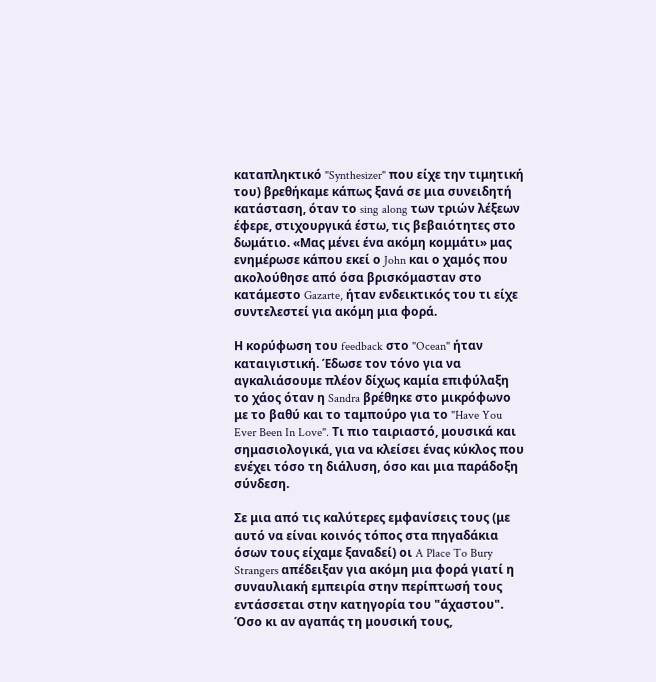καταπληκτικό "Synthesizer" που είχε την τιμητική του) βρεθήκαμε κάπως ξανά σε μια συνειδητή κατάσταση, όταν το sing along των τριών λέξεων έφερε, στιχουργικά έστω, τις βεβαιότητες στο δωμάτιο. «Μας μένει ένα ακόμη κομμάτι» μας ενημέρωσε κάπου εκεί ο John και ο χαμός που ακολούθησε από όσα βρισκόμασταν στο κατάμεστο Gazarte, ήταν ενδεικτικός του τι είχε συντελεστεί για ακόμη μια φορά.

Η κορύφωση του feedback στο "Ocean" ήταν καταιγιστική. Έδωσε τον τόνο για να αγκαλιάσουμε πλέον δίχως καμία επιφύλαξη το χάος όταν η Sandra βρέθηκε στο μικρόφωνο με το βαθύ και το ταμπούρο για το "Have You Ever Been In Love". Τι πιο ταιριαστό, μουσικά και σημασιολογικά, για να κλείσει ένας κύκλος που ενέχει τόσο τη διάλυση, όσο και μια παράδοξη σύνδεση.

Σε μια από τις καλύτερες εμφανίσεις τους (με αυτό να είναι κοινός τόπος στα πηγαδάκια όσων τους είχαμε ξαναδεί) οι A Place To Bury Strangers απέδειξαν για ακόμη μια φορά γιατί η συναυλιακή εμπειρία στην περίπτωσή τους εντάσσεται στην κατηγορία του "άχαστου". Όσο κι αν αγαπάς τη μουσική τους,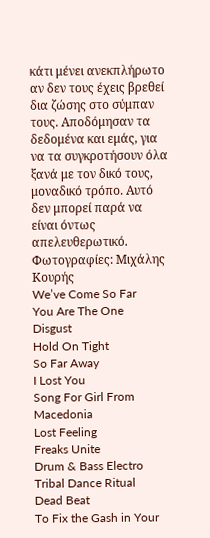κάτι μένει ανεκπλήρωτο αν δεν τους έχεις βρεθεί δια ζώσης στο σύμπαν τους. Αποδόμησαν τα δεδομένα και εμάς, για να τα συγκροτήσουν όλα ξανά με τον δικό τους, μοναδικό τρόπο. Αυτό δεν μπορεί παρά να είναι όντως απελευθερωτικό.
Φωτογραφίες: Μιχάλης Κουρής
We’ve Come So Far
You Are The One
Disgust
Hold On Tight
So Far Away
I Lost You
Song For Girl From Macedonia
Lost Feeling
Freaks Unite
Drum & Bass Electro Tribal Dance Ritual
Dead Beat
To Fix the Gash in Your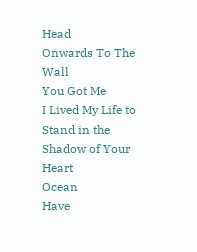Head
Onwards To The Wall
You Got Me
I Lived My Life to Stand in the Shadow of Your Heart
Ocean
Have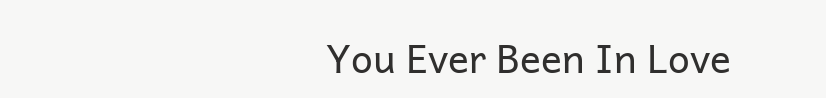You Ever Been In Love